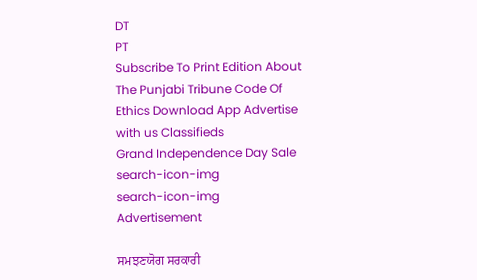DT
PT
Subscribe To Print Edition About The Punjabi Tribune Code Of Ethics Download App Advertise with us Classifieds
Grand Independence Day Sale
search-icon-img
search-icon-img
Advertisement

ਸਮਝਣਯੋਗ ਸਰਕਾਰੀ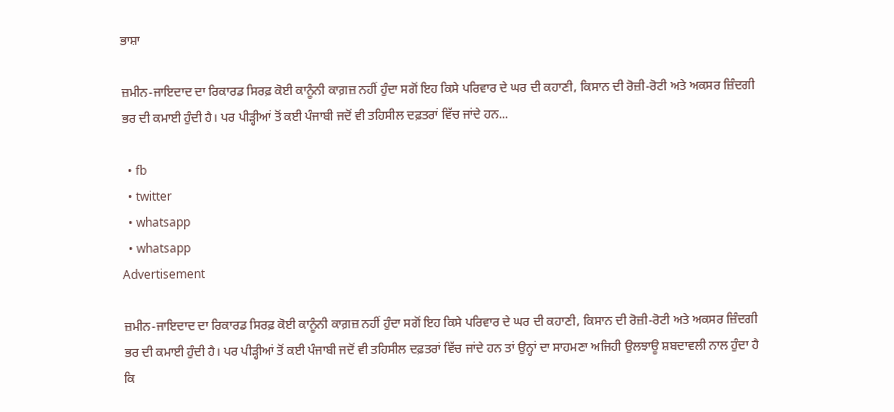ਭਾਸ਼ਾ

ਜ਼ਮੀਨ-ਜਾਇਦਾਦ ਦਾ ਰਿਕਾਰਡ ਸਿਰਫ਼ ਕੋਈ ਕਾਨੂੰਨੀ ਕਾਗ਼ਜ਼ ਨਹੀਂ ਹੁੰਦਾ ਸਗੋਂ ਇਹ ਕਿਸੇ ਪਰਿਵਾਰ ਦੇ ਘਰ ਦੀ ਕਹਾਣੀ, ਕਿਸਾਨ ਦੀ ਰੋਜ਼ੀ-ਰੋਟੀ ਅਤੇ ਅਕਸਰ ਜ਼ਿੰਦਗੀ ਭਰ ਦੀ ਕਮਾਈ ਹੁੰਦੀ ਹੈ। ਪਰ ਪੀੜ੍ਹੀਆਂ ਤੋਂ ਕਈ ਪੰਜਾਬੀ ਜਦੋਂ ਵੀ ਤਹਿਸੀਲ ਦਫ਼ਤਰਾਂ ਵਿੱਚ ਜਾਂਦੇ ਹਨ...

  • fb
  • twitter
  • whatsapp
  • whatsapp
Advertisement

ਜ਼ਮੀਨ-ਜਾਇਦਾਦ ਦਾ ਰਿਕਾਰਡ ਸਿਰਫ਼ ਕੋਈ ਕਾਨੂੰਨੀ ਕਾਗ਼ਜ਼ ਨਹੀਂ ਹੁੰਦਾ ਸਗੋਂ ਇਹ ਕਿਸੇ ਪਰਿਵਾਰ ਦੇ ਘਰ ਦੀ ਕਹਾਣੀ, ਕਿਸਾਨ ਦੀ ਰੋਜ਼ੀ-ਰੋਟੀ ਅਤੇ ਅਕਸਰ ਜ਼ਿੰਦਗੀ ਭਰ ਦੀ ਕਮਾਈ ਹੁੰਦੀ ਹੈ। ਪਰ ਪੀੜ੍ਹੀਆਂ ਤੋਂ ਕਈ ਪੰਜਾਬੀ ਜਦੋਂ ਵੀ ਤਹਿਸੀਲ ਦਫ਼ਤਰਾਂ ਵਿੱਚ ਜਾਂਦੇ ਹਨ ਤਾਂ ਉਨ੍ਹਾਂ ਦਾ ਸਾਹਮਣਾ ਅਜਿਹੀ ਉਲਝਾਊ ਸ਼ਬਦਾਵਲੀ ਨਾਲ ਹੁੰਦਾ ਹੈ ਕਿ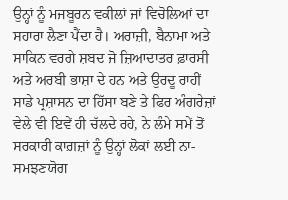ਉਨ੍ਹਾਂ ਨੂੰ ਮਜਬੂਰਨ ਵਕੀਲਾਂ ਜਾਂ ਵਿਚੋਲਿਆਂ ਦਾ ਸਹਾਰਾ ਲੈਣਾ ਪੈਂਦਾ ਹੈ। ਅਰਾਜ਼ੀ, ਬੈਨਾਮਾ ਅਤੇ ਸਾਕਿਨ ਵਰਗੇ ਸ਼ਬਦ ਜੋ ਜ਼ਿਆਦਾਤਰ ਫ਼ਾਰਸੀ ਅਤੇ ਅਰਬੀ ਭਾਸ਼ਾ ਦੇ ਹਨ ਅਤੇ ਉਰਦੂ ਰਾਹੀਂ ਸਾਡੇ ਪ੍ਰਸ਼ਾਸਨ ਦਾ ਹਿੱਸਾ ਬਣੇ ਤੇ ਫਿਰ ਅੰਗਰੇਜ਼ਾਂ ਵੇਲੇ ਵੀ ਇਵੇਂ ਹੀ ਚੱਲਦੇ ਰਹੇ, ਨੇ ਲੰਮੇ ਸਮੇਂ ਤੋਂ ਸਰਕਾਰੀ ਕਾਗ਼ਜ਼ਾਂ ਨੂੰ ਉਨ੍ਹਾਂ ਲੋਕਾਂ ਲਈ ਨਾ-ਸਮਝਣਯੋਗ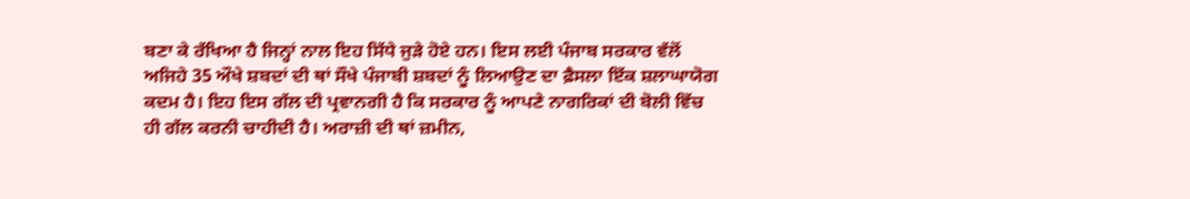ਬਣਾ ਕੇ ਰੱਖਿਆ ਹੈ ਜਿਨ੍ਹਾਂ ਨਾਲ ਇਹ ਸਿੱਧੇ ਜੁੜੇ ਹੋਏ ਹਨ। ਇਸ ਲਈ ਪੰਜਾਬ ਸਰਕਾਰ ਵੱਲੋਂ ਅਜਿਹੇ 35 ਔਖੇ ਸ਼ਬਦਾਂ ਦੀ ਥਾਂ ਸੌਖੇ ਪੰਜਾਬੀ ਸ਼ਬਦਾਂ ਨੂੰ ਲਿਆਉਣ ਦਾ ਫ਼ੈਸਲਾ ਇੱਕ ਸ਼ਲਾਘਾਯੋਗ ਕਦਮ ਹੈ। ਇਹ ਇਸ ਗੱਲ ਦੀ ਪ੍ਰਵਾਨਗੀ ਹੈ ਕਿ ਸਰਕਾਰ ਨੂੰ ਆਪਣੇ ਨਾਗਰਿਕਾਂ ਦੀ ਬੋਲੀ ਵਿੱਚ ਹੀ ਗੱਲ ਕਰਨੀ ਚਾਹੀਦੀ ਹੈ। ਅਰਾਜ਼ੀ ਦੀ ਥਾਂ ਜ਼ਮੀਨ,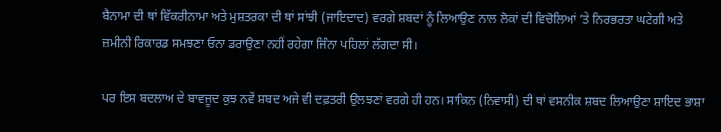ਬੈਨਾਮਾ ਦੀ ਥਾਂ ਵਿੱਕਰੀਨਾਮਾ ਅਤੇ ਮੁਸ਼ਤਰਕਾ ਦੀ ਥਾਂ ਸਾਂਝੀ (ਜਾਇਦਾਦ) ਵਰਗੇ ਸ਼ਬਦਾਂ ਨੂੰ ਲਿਆਉਣ ਨਾਲ ਲੋਕਾਂ ਦੀ ਵਿਚੋਲਿਆਂ ’ਤੇ ਨਿਰਭਰਤਾ ਘਟੇਗੀ ਅਤੇ ਜ਼ਮੀਨੀ ਰਿਕਾਰਡ ਸਮਝਣਾ ਓਨਾ ਡਰਾਉਣਾ ਨਹੀਂ ਰਹੇਗਾ ਜਿੰਨਾ ਪਹਿਲਾਂ ਲੱਗਦਾ ਸੀ।

ਪਰ ਇਸ ਬਦਲਾਅ ਦੇ ਬਾਵਜੂਦ ਕੁਝ ਨਵੇਂ ਸ਼ਬਦ ਅਜੇ ਵੀ ਦਫ਼ਤਰੀ ਉਲਝਣਾਂ ਵਰਗੇ ਹੀ ਹਨ। ਸਾਕਿਨ (ਨਿਵਾਸੀ) ਦੀ ਥਾਂ ਵਸਨੀਕ ਸ਼ਬਦ ਲਿਆਉਣਾ ਸ਼ਾਇਦ ਭਾਸ਼ਾ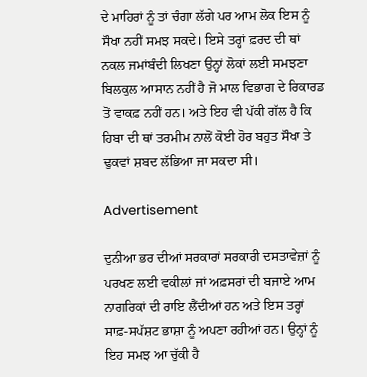ਦੇ ਮਾਹਿਰਾਂ ਨੂੰ ਤਾਂ ਚੰਗਾ ਲੱਗੇ ਪਰ ਆਮ ਲੋਕ ਇਸ ਨੂੰ ਸੌਖਾ ਨਹੀਂ ਸਮਝ ਸਕਦੇ। ਇਸੇ ਤਰ੍ਹਾਂ ਫ਼ਰਦ ਦੀ ਥਾਂ ਨਕਲ ਜਮਾਂਬੰਦੀ ਲਿਖਣਾ ਉਨ੍ਹਾਂ ਲੋਕਾਂ ਲਈ ਸਮਝਣਾ ਬਿਲਕੁਲ ਆਸਾਨ ਨਹੀਂ ਹੈ ਜੋ ਮਾਲ ਵਿਭਾਗ ਦੇ ਰਿਕਾਰਡ ਤੋਂ ਵਾਕਫ਼ ਨਹੀਂ ਹਨ। ਅਤੇ ਇਹ ਵੀ ਪੱਕੀ ਗੱਲ ਹੈ ਕਿ ਹਿਬਾ ਦੀ ਥਾਂ ਤਰਮੀਮ ਨਾਲੋਂ ਕੋਈ ਹੋਰ ਬਹੁਤ ਸੌਖਾ ਤੇ ਢੁਕਵਾਂ ਸ਼ਬਦ ਲੱਭਿਆ ਜਾ ਸਕਦਾ ਸੀ।

Advertisement

ਦੁਨੀਆ ਭਰ ਦੀਆਂ ਸਰਕਾਰਾਂ ਸਰਕਾਰੀ ਦਸਤਾਵੇਜ਼ਾਂ ਨੂੰ ਪਰਖਣ ਲਈ ਵਕੀਲਾਂ ਜਾਂ ਅਫ਼ਸਰਾਂ ਦੀ ਬਜਾਏ ਆਮ ਨਾਗਰਿਕਾਂ ਦੀ ਰਾਇ ਲੈਂਦੀਆਂ ਹਨ ਅਤੇ ਇਸ ਤਰ੍ਹਾਂ ਸਾਫ਼-ਸਪੱਸ਼ਟ ਭਾਸ਼ਾ ਨੂੰ ਅਪਣਾ ਰਹੀਆਂ ਹਨ। ਉਨ੍ਹਾਂ ਨੂੰ ਇਹ ਸਮਝ ਆ ਚੁੱਕੀ ਹੈ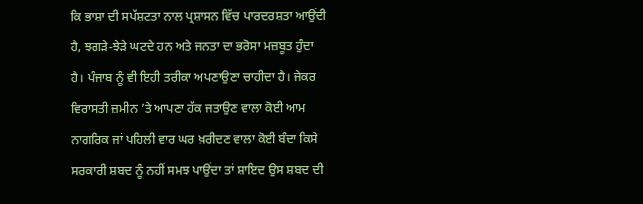ਕਿ ਭਾਸ਼ਾ ਦੀ ਸਪੱਸ਼ਟਤਾ ਨਾਲ ਪ੍ਰਸ਼ਾਸਨ ਵਿੱਚ ਪਾਰਦਰਸ਼ਤਾ ਆਉਂਦੀ ਹੈ, ਝਗੜੇ-ਝੇੜੇ ਘਟਦੇ ਹਨ ਅਤੇ ਜਨਤਾ ਦਾ ਭਰੋਸਾ ਮਜ਼ਬੂਤ ਹੁੰਦਾ ਹੈ। ਪੰਜਾਬ ਨੂੰ ਵੀ ਇਹੀ ਤਰੀਕਾ ਅਪਣਾਉਣਾ ਚਾਹੀਦਾ ਹੈ। ਜੇਕਰ ਵਿਰਾਸਤੀ ਜ਼ਮੀਨ ’ਤੇ ਆਪਣਾ ਹੱਕ ਜਤਾਉਣ ਵਾਲਾ ਕੋਈ ਆਮ ਨਾਗਰਿਕ ਜਾਂ ਪਹਿਲੀ ਵਾਰ ਘਰ ਖ਼ਰੀਦਣ ਵਾਲਾ ਕੋਈ ਬੰਦਾ ਕਿਸੇ ਸਰਕਾਰੀ ਸ਼ਬਦ ਨੂੰ ਨਹੀਂ ਸਮਝ ਪਾਉਂਦਾ ਤਾਂ ਸ਼ਾਇਦ ਉਸ ਸ਼ਬਦ ਦੀ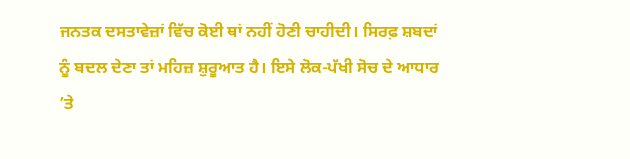ਜਨਤਕ ਦਸਤਾਵੇਜ਼ਾਂ ਵਿੱਚ ਕੋਈ ਥਾਂ ਨਹੀਂ ਹੋਣੀ ਚਾਹੀਦੀ। ਸਿਰਫ਼ ਸ਼ਬਦਾਂ ਨੂੰ ਬਦਲ ਦੇਣਾ ਤਾਂ ਮਹਿਜ਼ ਸ਼ੁਰੂਆਤ ਹੈ। ਇਸੇ ਲੋਕ-ਪੱਖੀ ਸੋਚ ਦੇ ਆਧਾਰ ’ਤੇ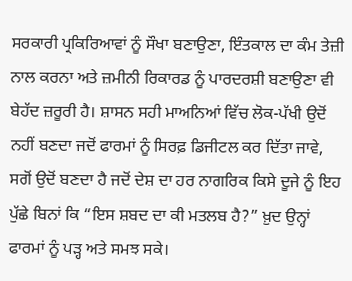ਸਰਕਾਰੀ ਪ੍ਰਕਿਰਿਆਵਾਂ ਨੂੰ ਸੌਖਾ ਬਣਾਉਣਾ, ਇੰਤਕਾਲ ਦਾ ਕੰਮ ਤੇਜ਼ੀ ਨਾਲ ਕਰਨਾ ਅਤੇ ਜ਼ਮੀਨੀ ਰਿਕਾਰਡ ਨੂੰ ਪਾਰਦਰਸ਼ੀ ਬਣਾਉਣਾ ਵੀ ਬੇਹੱਦ ਜ਼ਰੂਰੀ ਹੈ। ਸ਼ਾਸਨ ਸਹੀ ਮਾਅਨਿਆਂ ਵਿੱਚ ਲੋਕ-ਪੱਖੀ ਉਦੋਂ ਨਹੀਂ ਬਣਦਾ ਜਦੋਂ ਫਾਰਮਾਂ ਨੂੰ ਸਿਰਫ਼ ਡਿਜੀਟਲ ਕਰ ਦਿੱਤਾ ਜਾਵੇ, ਸਗੋਂ ਉਦੋਂ ਬਣਦਾ ਹੈ ਜਦੋਂ ਦੇਸ਼ ਦਾ ਹਰ ਨਾਗਰਿਕ ਕਿਸੇ ਦੂਜੇ ਨੂੰ ਇਹ ਪੁੱਛੇ ਬਿਨਾਂ ਕਿ “ਇਸ ਸ਼ਬਦ ਦਾ ਕੀ ਮਤਲਬ ਹੈ?” ਖ਼ੁਦ ਉਨ੍ਹਾਂ ਫਾਰਮਾਂ ਨੂੰ ਪੜ੍ਹ ਅਤੇ ਸਮਝ ਸਕੇ।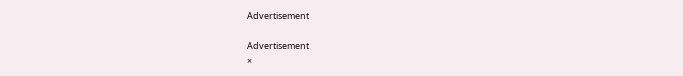Advertisement

Advertisement
×